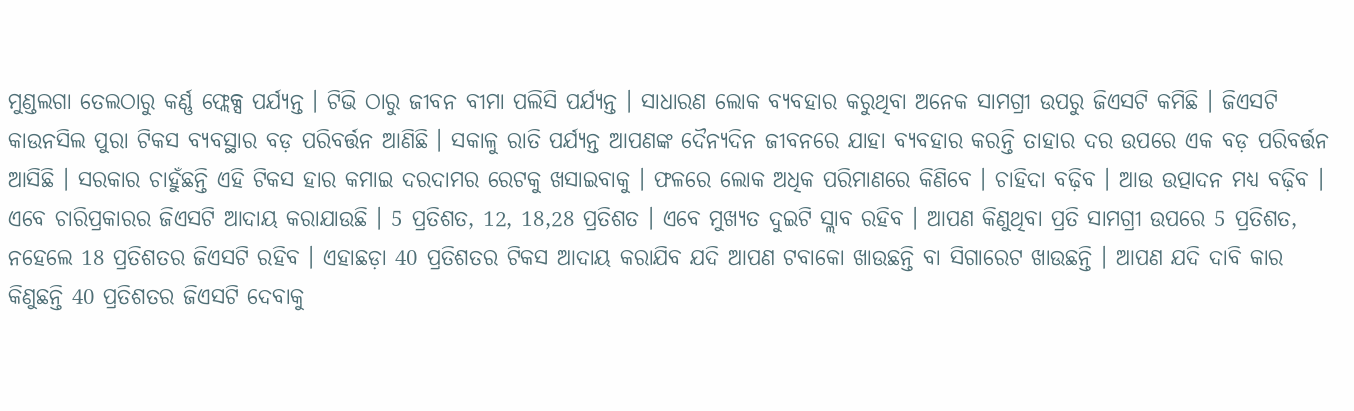ମୁଣ୍ଡଲଗା ତେଲଠାରୁ କର୍ଣ୍ଣ ଫ୍ଲେକ୍ସ ପର୍ଯ୍ୟନ୍ତ । ଟିଭି ଠାରୁ ଜୀବନ ବୀମା ପଲିସି ପର୍ଯ୍ୟନ୍ତ । ସାଧାରଣ ଲୋକ ବ୍ୟବହାର କରୁଥିବା ଅନେକ ସାମଗ୍ରୀ ଉପରୁ ଜିଏସଟି କମିଛି । ଜିଏସଟି କାଉନସିଲ ପୁରା ଟିକସ ବ୍ୟବସ୍ଥାର ବଡ଼ ପରିବର୍ତ୍ତନ ଆଣିଛି । ସକାଳୁ ରାତି ପର୍ଯ୍ୟନ୍ତ ଆପଣଙ୍କ ଦୈନ୍ୟଦିନ ଜୀବନରେ ଯାହା ବ୍ୟବହାର କରନ୍ତି ତାହାର ଦର ଉପରେ ଏକ ବଡ଼ ପରିବର୍ତ୍ତନ ଆସିଛି । ସରକାର ଚାହୁଁଛନ୍ତି ଏହି ଟିକସ ହାର କମାଇ ଦରଦାମର ରେଟକୁ ଖସାଇବାକୁ । ଫଳରେ ଲୋକ ଅଧିକ ପରିମାଣରେ କିଣିବେ । ଚାହିଦା ବଢ଼ିବ । ଆଉ ଉତ୍ପାଦନ ମଧ୍ୟ ବଢ଼ିବ । ଏବେ ଚାରିପ୍ରକାରର ଜିଏସଟି ଆଦାୟ କରାଯାଉଛି । 5 ପ୍ରତିଶତ, 12, 18,28 ପ୍ରତିଶତ । ଏବେ ମୁଖ୍ୟତ ଦୁଇଟି ସ୍ଲାବ ରହିବ । ଆପଣ କିଣୁଥିବା ପ୍ରତି ସାମଗ୍ରୀ ଉପରେ 5 ପ୍ରତିଶତ, ନହେଲେ 18 ପ୍ରତିଶତର ଜିଏସଟି ରହିବ । ଏହାଛଡ଼ା 40 ପ୍ରତିଶତର ଟିକସ ଆଦାୟ କରାଯିବ ଯଦି ଆପଣ ଟବାକୋ ଖାଉଛନ୍ତି ବା ସିଗାରେଟ ଖାଉଛନ୍ତି । ଆପଣ ଯଦି ଦାବି କାର କିଣୁଛନ୍ତି 40 ପ୍ରତିଶତର ଜିଏସଟି ଦେବାକୁ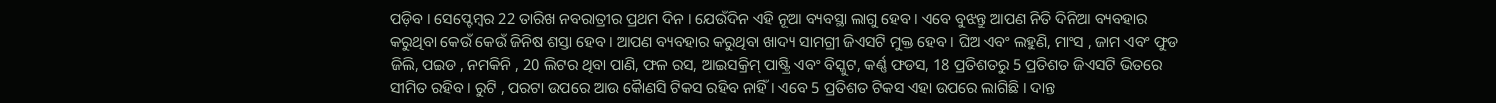ପଡ଼ିବ । ସେପ୍ଟେମ୍ବର 22 ତାରିଖ ନବରାତ୍ରୀର ପ୍ରଥମ ଦିନ । ଯେଉଁଦିନ ଏହି ନୂଆ ବ୍ୟବସ୍ଥା ଲାଗୁ ହେବ । ଏବେ ବୁଝନ୍ତୁ ଆପଣ ନିତି ଦିନିଆ ବ୍ୟବହାର କରୁଥିବା କେଉଁ କେଉଁ ଜିନିଷ ଶସ୍ତା ହେବ । ଆପଣ ବ୍ୟବହାର କରୁଥିବା ଖାଦ୍ୟ ସାମଗ୍ରୀ ଜିଏସଟି ମୁକ୍ତ ହେବ । ଘିଅ ଏବଂ ଲହୁଣି, ମାଂସ , ଜାମ ଏବଂ ଫୁଡ ଜିଲି, ପଇଡ , ନମକିନି , 20 ଲିଟର ଥିବା ପାଣି, ଫଳ ରସ, ଆଇସକ୍ରିମ୍ ପାଷ୍ଟ୍ରି ଏବଂ ବିସ୍କୁଟ, କର୍ଣ୍ଣ ଫଡସ, 18 ପ୍ରତିଶତରୁ 5 ପ୍ରତିଶତ ଜିଏସଟି ଭିତରେ ସୀମିତ ରହିବ । ରୁଟି , ପରଟା ଉପରେ ଆଉ କୈାଣସି ଟିକସ ରହିବ ନାହିଁ । ଏବେ 5 ପ୍ରତିଶତ ଟିକସ ଏହା ଉପରେ ଲାଗିଛି । ଦାନ୍ତ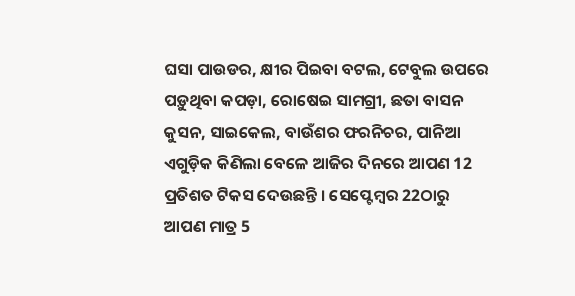ଘସା ପାଉଡର, କ୍ଷୀର ପିଇବା ବଟଲ, ଟେବୁଲ ଉପରେ ପଡ଼ୁଥିବା କପଡ଼ା, ରୋଷେଇ ସାମଗ୍ରୀ, ଛତା ବାସନ କୁସନ, ସାଇକେଲ, ବାଉଁଶର ଫରନିଚର, ପାନିଆ ଏଗୁଡ଼ିକ କିଣିଲା ବେଳେ ଆଜିର ଦିନରେ ଆପଣ 12 ପ୍ରତିଶତ ଟିକସ ଦେଉଛନ୍ତି । ସେପ୍ଟେମ୍ବର 22ଠାରୁ ଆପଣ ମାତ୍ର 5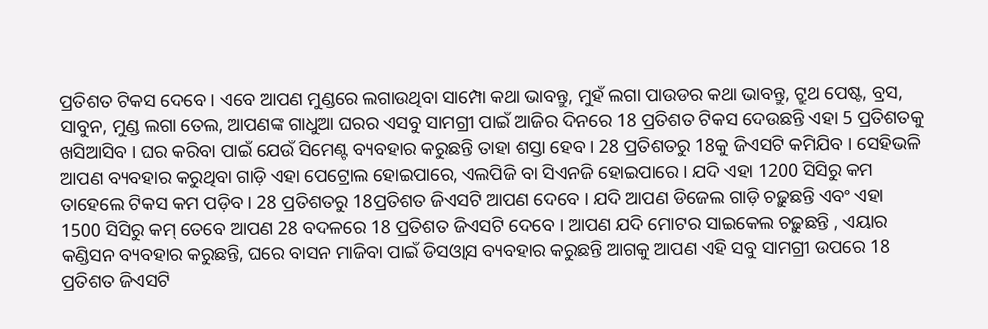ପ୍ରତିଶତ ଟିକସ ଦେବେ । ଏବେ ଆପଣ ମୁଣ୍ଡରେ ଲଗାଉଥିବା ସାମ୍ପୋ କଥା ଭାବନ୍ତୁ, ମୁହଁ ଲଗା ପାଉଡର କଥା ଭାବନ୍ତୁ, ଟ୍ରୁଥ ପେଷ୍ଟ, ବ୍ରସ, ସାବୁନ, ମୁଣ୍ଡ ଲଗା ତେଲ, ଆପଣଙ୍କ ଗାଧୁଆ ଘରର ଏସବୁ ସାମଗ୍ରୀ ପାଇଁ ଆଜିର ଦିନରେ 18 ପ୍ରତିଶତ ଟିକସ ଦେଉଛନ୍ତି ଏହା 5 ପ୍ରତିଶତକୁ ଖସିଆସିବ । ଘର କରିବା ପାଇଁ ଯେଉଁ ସିମେଣ୍ଟ ବ୍ୟବହାର କରୁଛନ୍ତି ତାହା ଶସ୍ତା ହେବ । 28 ପ୍ରତିଶତରୁ 18କୁ ଜିଏସଟି କମିଯିବ । ସେହିଭଳି ଆପଣ ବ୍ୟବହାର କରୁଥିବା ଗାଡ଼ି ଏହା ପେଟ୍ରୋଲ ହୋଇପାରେ, ଏଲପିଜି ବା ସିଏନଜି ହୋଇପାରେ । ଯଦି ଏହା 1200 ସିସିରୁ କମ ତାହେଲେ ଟିକସ କମ ପଡ଼ିବ । 28 ପ୍ରତିଶତରୁ 18ପ୍ରତିଶତ ଜିଏସଟି ଆପଣ ଦେବେ । ଯଦି ଆପଣ ଡିଜେଲ ଗାଡ଼ି ଚଢ଼ୁଛନ୍ତି ଏବଂ ଏହା 1500 ସିସିରୁ କମ୍ ତେବେ ଆପଣ 28 ବଦଳରେ 18 ପ୍ରତିଶତ ଜିଏସଟି ଦେବେ । ଆପଣ ଯଦି ମୋଟର ସାଇକେଲ ଚଢ଼ୁଛନ୍ତି , ଏୟାର କଣ୍ଡିସନ ବ୍ୟବହାର କରୁଛନ୍ତି, ଘରେ ବାସନ ମାଜିବା ପାଇଁ ଡିସଓ୍ବାସ ବ୍ୟବହାର କରୁଛନ୍ତି ଆଗକୁ ଆପଣ ଏହି ସବୁ ସାମଗ୍ରୀ ଉପରେ 18 ପ୍ରତିଶତ ଜିଏସଟି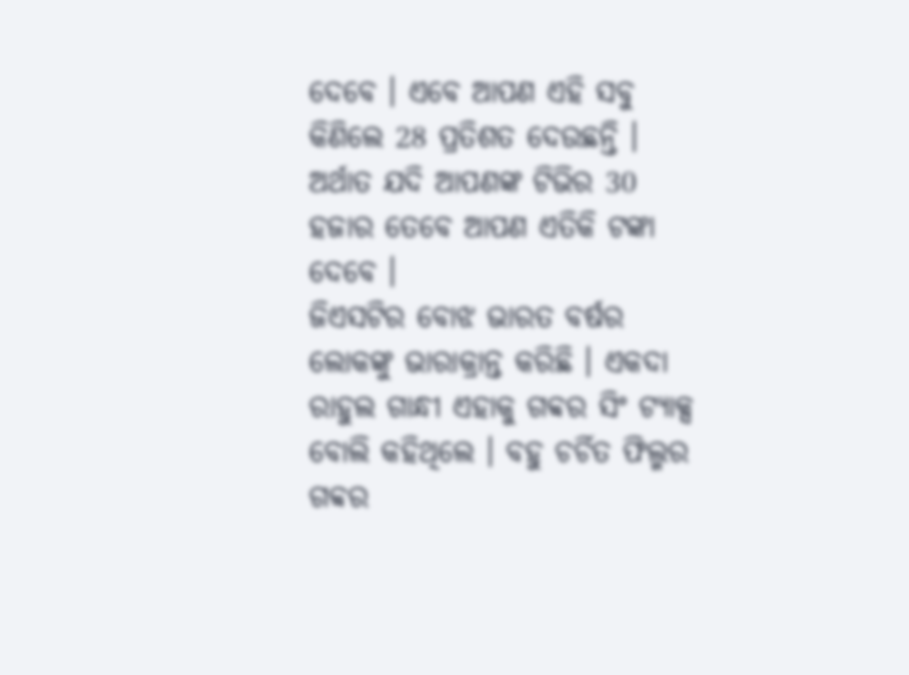ଦେବେ । ଏବେ ଆପଣ ଏହି ସବୁ କିଣିଲେ 28 ପ୍ରତିଶତ ଦେଉଛନ୍ତି । ଅର୍ଥାତ ଯଦି ଆପଣଙ୍କ ଟିଭିର 30 ହଜାର ତେବେ ଆପଣ ଏତିକି ଟଙ୍କା ଦେବେ ।
ଜିଏସଟିର ବୋଝ ଭାରତ ବର୍ଷର ଲୋକଙ୍କୁ ଭାରାକ୍ରାନ୍ତ କରିଛି । ଏକଦା ରାହୁଲ ଗାନ୍ଧୀ ଏହାକୁ ଗବ୍ବର ସିଂ ଟ୍ୟାକ୍ସ ବୋଲି କହିଥିଲେ । ବହୁ ଚର୍ଚିତ ଫିଲ୍ମର ଗବ୍ବର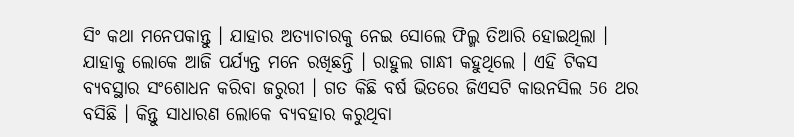ସିଂ କଥା ମନେପକାନ୍ତୁ । ଯାହାର ଅତ୍ୟାଚାରକୁ ନେଇ ସୋଲେ ଫିଲ୍ମ ତିଆରି ହୋଇଥିଲା । ଯାହାକୁ ଲୋକେ ଆଜି ପର୍ଯ୍ୟନ୍ତ ମନେ ରଖିଛନ୍ତି । ରାହୁଲ ଗାନ୍ଧୀ କହୁଥିଲେ । ଏହି ଟିକସ ବ୍ୟବସ୍ଥାର ସଂଶୋଧନ କରିବା ଜରୁରୀ । ଗତ କିଛି ବର୍ଷ ଭିତରେ ଜିଏସଟି କାଉନସିଲ 56 ଥର ବସିଛି । କିନ୍ତୁ ସାଧାରଣ ଲୋକେ ବ୍ୟବହାର କରୁଥିବା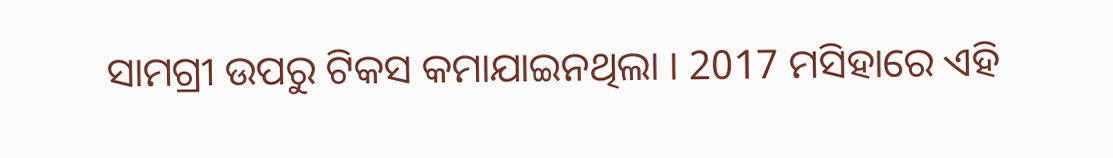ସାମଗ୍ରୀ ଉପରୁ ଟିକସ କମାଯାଇନଥିଲା । 2017 ମସିହାରେ ଏହି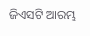ଜିଏସଟି ଆରମ୍ଭ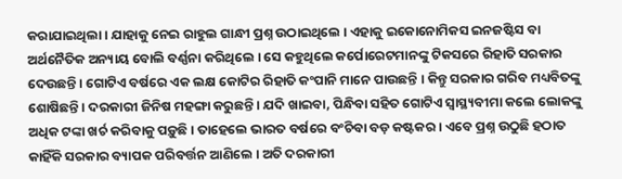କରାଯାଇଥିଲା । ଯାହାକୁ ନେଇ ରାହୁଲ ଗାନ୍ଧୀ ପ୍ରଶ୍ନ ଉଠାଇଥିଲେ । ଏହାକୁ ଇକୋନୋମିକସ ଇନଜଷ୍ଟିସ ବା ଅର୍ଥନୈତିକ ଅନ୍ୟାୟ ବୋଲି ବର୍ଣ୍ଣନା କରିଥିଲେ । ସେ କହୁଥିଲେ କର୍ପୋରେଟମାନଙ୍କୁ ଟିକସରେ ରିହାତି ସରକାର ଦେଉଛନ୍ତି । ଗୋଟିଏ ବର୍ଷରେ ଏକ ଲକ୍ଷ କୋଟିର ରିହାତି କଂପାନି ମାନେ ପାଉଛନ୍ତି । କିନ୍ତୁ ସରକାର ଗରିବ ମଧ୍ୟବିତଙ୍କୁ ଶୋଷିଛନ୍ତି । ଦରକାରୀ ଜିନିଷ ମହଙ୍ଗା କରୁଛନ୍ତି । ଯଦି ଖାଇବା, ପିନ୍ଧିବା ସହିତ ଗୋଟିଏ ସ୍ବାସ୍ଥ୍ୟବୀମା କଲେ ଲୋକଙ୍କୁ ଅଧିକ ଟଙ୍କା ଖର୍ଚ କରିବାକୁ ପଡ଼ୁଛି । ତାହେଲେ ଭାରତ ବର୍ଷରେ ବଂଚିବା ବଡ଼ କଷ୍ଟକର । ଏବେ ପ୍ରଶ୍ନ ଉଠୁଛି ହଠାତ କାହିଁକି ସରକାର ବ୍ୟାପକ ପରିବର୍ତ୍ତନ ଆଣିଲେ । ଅତି ଦରକାରୀ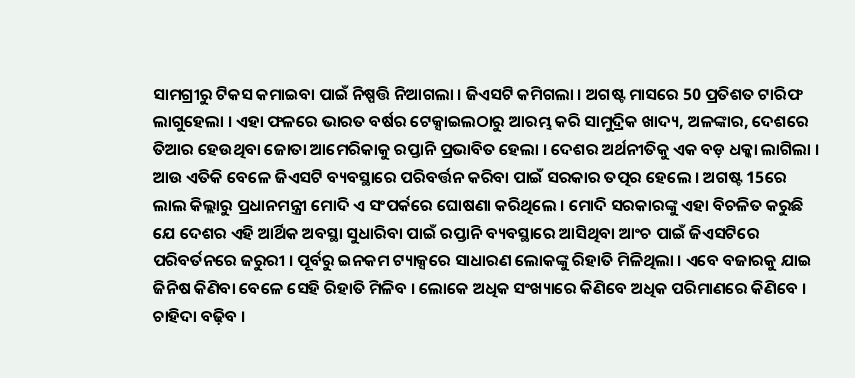ସାମଗ୍ରୀରୁ ଟିକସ କମାଇବା ପାଇଁ ନିଷ୍ପତ୍ତି ନିଆଗଲା । ଜିଏସଟି କମିଗଲା । ଅଗଷ୍ଟ ମାସରେ 50 ପ୍ରତିଶତ ଟାରିଫ ଲାଗୁହେଲା । ଏହା ଫଳରେ ଭାରତ ବର୍ଷର ଟେକ୍ସାଇଲଠାରୁ ଆରମ୍ଭ କରି ସାମୁଦ୍ରିକ ଖାଦ୍ୟ, ଅଳଙ୍କାର, ଦେଶରେ ତିଆର ହେଉଥିବା ଜୋତା ଆମେରିକାକୁ ରପ୍ତାନି ପ୍ରଭାବିତ ହେଲା । ଦେଶର ଅର୍ଥନୀତିକୁ ଏକ ବଡ଼ ଧକ୍କା ଲାଗିଲା । ଆଉ ଏତିକି ବେଳେ ଜିଏସଟି ବ୍ୟବସ୍ଥାରେ ପରିବର୍ତ୍ତନ କରିବା ପାଇଁ ସରକାର ତତ୍ପର ହେଲେ । ଅଗଷ୍ଟ 15ରେ ଲାଲ କିଲ୍ଲାରୁ ପ୍ରଧାନମନ୍ତ୍ରୀ ମୋଦି ଏ ସଂପର୍କରେ ଘୋଷଣା କରିଥିଲେ । ମୋଦି ସରକାରଙ୍କୁ ଏହା ବିଚଳିତ କରୁଛି ଯେ ଦେଶର ଏହି ଆର୍ଥିକ ଅବସ୍ଥା ସୁଧାରିବା ପାଇଁ ରପ୍ତାନି ବ୍ୟବସ୍ଥାରେ ଆସିଥିବା ଆଂଚ ପାଇଁ ଜିଏସଟିରେ ପରିବର୍ତନରେ ଜରୁରୀ । ପୂର୍ବରୁ ଇନକମ ଟ୍ୟାକ୍ସରେ ସାଧାରଣ ଲୋକଙ୍କୁ ରିହାତି ମିଳିଥିଲା । ଏବେ ବଜାରକୁ ଯାଇ ଜିନିଷ କିଣିବା ବେଳେ ସେହି ରିହାତି ମିଳିବ । ଲୋକେ ଅଧିକ ସଂଖ୍ୟାରେ କିଣିବେ ଅଧିକ ପରିମାଣରେ କିଣିବେ । ଚାହିଦା ବଢ଼ିବ ।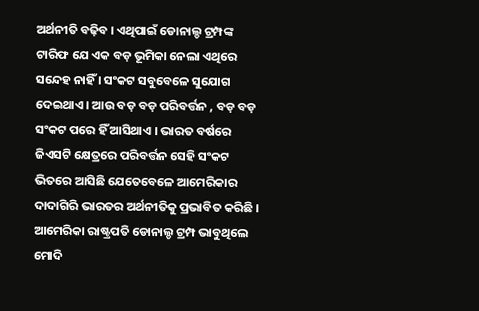ଅର୍ଥନୀତି ବଢ଼ିବ । ଏଥିପାଇଁ ଡୋନାଲ୍ଡ ଟ୍ରମ୍ପଙ୍କ ଟାରିଫ ଯେ ଏକ ବଡ଼ ଭୂମିକା ନେଲା ଏଥିରେ ସନ୍ଦେହ ନାହିଁ । ସଂକଟ ସବୁବେଳେ ସୁଯୋଗ ଦେଇଥାଏ । ଆଉ ବଡ଼ ବଡ଼ ପରିବର୍ତ୍ତନ , ବଡ଼ ବଡ଼ ସଂକଟ ପରେ ହିଁ ଆସିଥାଏ । ଭାରତ ବର୍ଷରେ ଜିଏସଟି କ୍ଷେତ୍ରରେ ପରିବର୍ତ୍ତନ ସେହି ସଂକଟ ଭିତରେ ଆସିଛି ଯେତେବେଳେ ଆମେରିକାର ଦାଦାଗିରି ଭାରତର ଅର୍ଥନୀତିକୁ ପ୍ରଭାବିତ କରିଛି ।
ଆମେରିକା ରାଷ୍ଟ୍ରପତି ଡୋନାଲ୍ଡ ଟ୍ରମ୍ପ ଭାବୁଥିଲେ ମୋଦି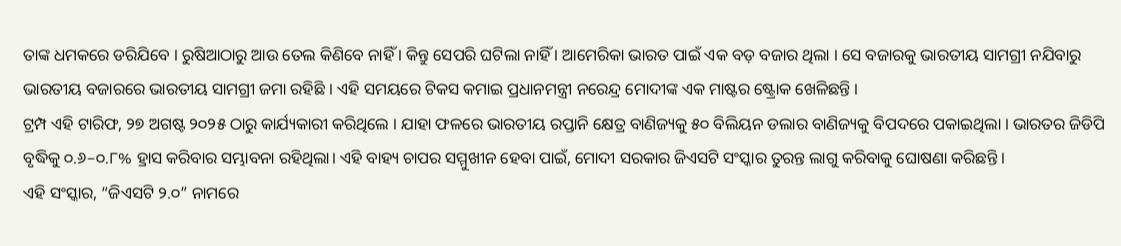ତାଙ୍କ ଧମକରେ ଡରିଯିବେ । ରୁଷିଆଠାରୁ ଆଉ ତେଲ କିଣିବେ ନାହିଁ । କିନ୍ତୁ ସେପରି ଘଟିଲା ନାହିଁ । ଆମେରିକା ଭାରତ ପାଇଁ ଏକ ବଡ଼ ବଜାର ଥିଲା । ସେ ବଜାରକୁ ଭାରତୀୟ ସାମଗ୍ରୀ ନଯିବାରୁ ଭାରତୀୟ ବଜାରରେ ଭାରତୀୟ ସାମଗ୍ରୀ ଜମା ରହିଛି । ଏହି ସମୟରେ ଟିକସ କମାଇ ପ୍ରଧାନମନ୍ତ୍ରୀ ନରେନ୍ଦ୍ର ମୋଦୀଙ୍କ ଏକ ମାଷ୍ଟର ଷ୍ଟ୍ରୋକ ଖେଳିଛନ୍ତି ।
ଟ୍ରମ୍ପ ଏହି ଟାରିଫ, ୨୭ ଅଗଷ୍ଟ ୨୦୨୫ ଠାରୁ କାର୍ଯ୍ୟକାରୀ କରିଥିଲେ । ଯାହା ଫଳରେ ଭାରତୀୟ ରପ୍ତାନି କ୍ଷେତ୍ର ବାଣିଜ୍ୟକୁ ୫୦ ବିଲିୟନ ଡଲାର ବାଣିଜ୍ୟକୁ ବିପଦରେ ପକାଇଥିଲା । ଭାରତର ଜିଡିପି ବୃଦ୍ଧିକୁ ୦.୬–୦.୮% ହ୍ରାସ କରିବାର ସମ୍ଭାବନା ରହିଥିଲା। ଏହି ବାହ୍ୟ ଚାପର ସମ୍ମୁଖୀନ ହେବା ପାଇଁ, ମୋଦୀ ସରକାର ଜିଏସଟି ସଂସ୍କାର ତୁରନ୍ତ ଲାଗୁ କରିବାକୁ ଘୋଷଣା କରିଛନ୍ତି ।
ଏହି ସଂସ୍କାର, “ଜିଏସଟି ୨.୦” ନାମରେ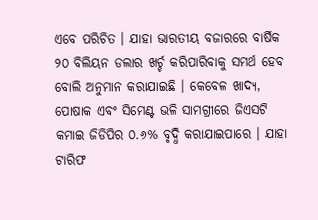ଏବେ ପରିଚିତ । ଯାହା ଭାରତୀୟ ବଜାରରେ ବାର୍ଷିକ ୨୦ ବିଲିୟନ ଡଲାର ଖର୍ଚ୍ଚ କରିପାରିବାକୁ ସମର୍ଥ ହେବ ବୋଲି ଅନୁମାନ କରାଯାଇଛି । କେବେଳ ଖାଦ୍ୟ, ପୋଷାକ ଏବଂ ସିମେଣ୍ଟ ଭଳି ସାମଗ୍ରୀରେ ଜିଏସଟି କମାଇ ଜିଡିପିର ୦.୬% ବୃଦ୍ଧି କରାଯାଇପାରେ । ଯାହା ଟାରିଫ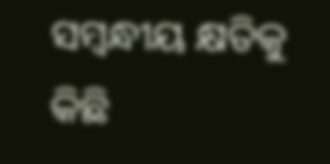ସମ୍ବନ୍ଧୀୟ କ୍ଷତିକୁ କିଛି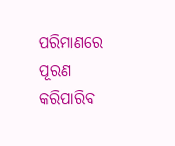ପରିମାଣରେ ପୂରଣ କରିପାରିବ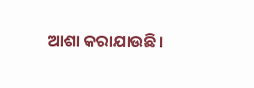ଆଶା କରାଯାଉଛି।